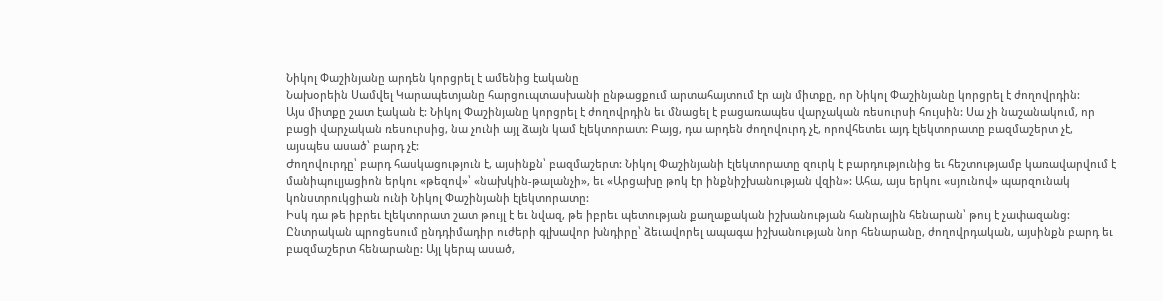Նիկոլ Փաշինյանը արդեն կորցրել է ամենից էականը
Նախօրեին Սամվել Կարապետյանը հարցուպտասխանի ընթացքում արտահայտում էր այն միտքը, որ Նիկոլ Փաշինյանը կորցրել է ժողովրդին:
Այս միտքը շատ էական է: Նիկոլ Փաշինյանը կորցրել է ժողովրդին եւ մնացել է բացառապես վարչական ռեսուրսի հույսին: Սա չի նաշանակում, որ բացի վարչական ռեսուրսից, նա չունի այլ ձայն կամ էլեկտորատ: Բայց, դա արդեն ժողովուրդ չէ, որովհետեւ այդ էլեկտորատը բազմաշերտ չէ, այսպես ասած՝ բարդ չէ:
Ժողովուրդը՝ բարդ հասկացություն է, այսինքն՝ բազմաշերտ: Նիկոլ Փաշինյանի էլեկտորատը զուրկ է բարդությունից եւ հեշտությամբ կառավարվում է մանիպուլյացիոն երկու «թեզով»՝ «նախկին-թալանչի», եւ «Արցախը թոկ էր ինքնիշխանության վզին»: Ահա, այս երկու «սյունով» պարզունակ կոնստրուկցիան ունի Նիկոլ Փաշինյանի էլեկտորատը:
Իսկ դա թե իբրեւ էլեկտորատ շատ թույլ է եւ նվազ, թե իբրեւ պետության քաղաքական իշխանության հանրային հենարան՝ թույ է չափազանց:
Ընտրական պրոցեսում ընդդիմադիր ուժերի գլխավոր խնդիրը՝ ձեւավորել ապագա իշխանության նոր հենարանը, ժողովրդական, այսինքն բարդ եւ բազմաշերտ հենարանը: Այլ կերպ ասած,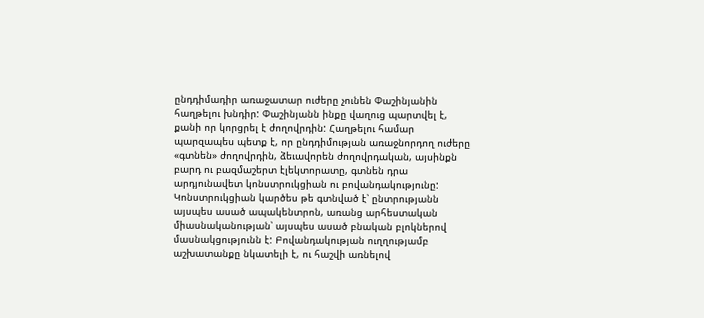ընդդիմադիր առաջատար ուժերը չունեն Փաշինյանին հաղթելու խնդիր: Փաշինյանն ինքը վաղուց պարտվել է, քանի որ կորցրել է ժողովրդին: Հաղթելու համար պարզապես պետք է, որ ընդդիմության առաջնորդող ուժերը «գտնեն» ժողովրդին, ձեւավորեն ժողովրդական, այսինքն բարդ ու բազմաշերտ էլեկտորատը, գտնեն դրա արդյունավետ կոնստրուկցիան ու բովանդակությունը:
Կոնստրուկցիան կարծես թե գտնված է՝ ընտրությանն այսպես ասած ապակենտրոն, առանց արհեստական միասնականության՝ այսպես ասած բնական բլոկներով մասնակցությունն է: Բովանդակության ուղղությամբ աշխատանքը նկատելի է, ու հաշվի առնելով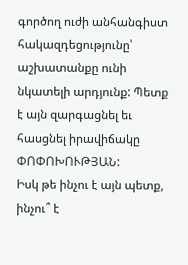գործող ուժի անհանգիստ հակազդեցությունը՝ աշխատանքը ունի նկատելի արդյունք: Պետք է այն զարգացնել եւ հասցնել իրավիճակը ՓՈՓՈԽՈՒԹՅԱՆ:
Իսկ թե ինչու է այն պետք, ինչու՞ է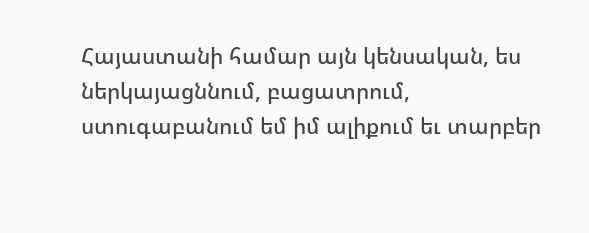Հայաստանի համար այն կենսական, ես ներկայացննում, բացատրում, ստուգաբանում եմ իմ ալիքում եւ տարբեր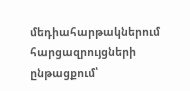մեդիահարթակներում հարցազրույցների ընթացքում՝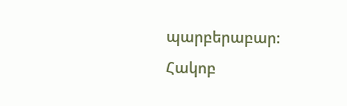պարբերաբար:
Հակոբ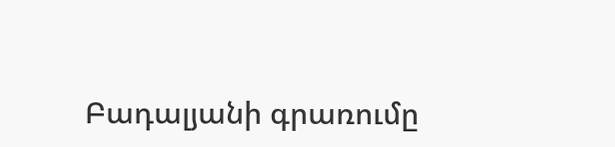Բադալյանի գրառումը